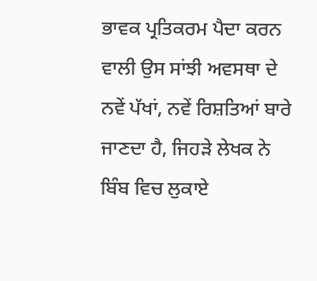ਭਾਵਕ ਪ੍ਰਤਿਕਰਮ ਪੈਦਾ ਕਰਨ ਵਾਲੀ ਉਸ ਸਾਂਝੀ ਅਵਸਥਾ ਦੇ ਨਵੇਂ ਪੱਖਾਂ, ਨਵੇਂ ਰਿਸ਼ਤਿਆਂ ਬਾਰੇ ਜਾਣਦਾ ਹੈ, ਜਿਹੜੇ ਲੇਖਕ ਨੇ ਬਿੰਬ ਵਿਚ ਲੁਕਾਏ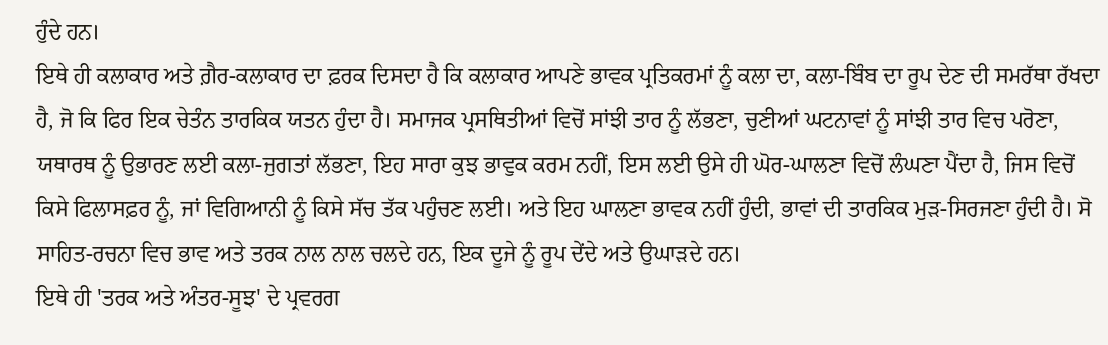ਹੁੰਦੇ ਹਨ।
ਇਥੇ ਹੀ ਕਲਾਕਾਰ ਅਤੇ ਗ਼ੈਰ-ਕਲਾਕਾਰ ਦਾ ਫ਼ਰਕ ਦਿਸਦਾ ਹੈ ਕਿ ਕਲਾਕਾਰ ਆਪਣੇ ਭਾਵਕ ਪ੍ਰਤਿਕਰਮਾਂ ਨੂੰ ਕਲਾ ਦਾ, ਕਲਾ-ਬਿੰਬ ਦਾ ਰੂਪ ਦੇਣ ਦੀ ਸਮਰੱਥਾ ਰੱਖਦਾ ਹੈ, ਜੋ ਕਿ ਫਿਰ ਇਕ ਚੇਤੰਨ ਤਾਰਕਿਕ ਯਤਨ ਹੁੰਦਾ ਹੈ। ਸਮਾਜਕ ਪ੍ਰਸਥਿਤੀਆਂ ਵਿਚੋਂ ਸਾਂਝੀ ਤਾਰ ਨੂੰ ਲੱਭਣਾ, ਚੁਣੀਆਂ ਘਟਨਾਵਾਂ ਨੂੰ ਸਾਂਝੀ ਤਾਰ ਵਿਚ ਪਰੋਣਾ, ਯਥਾਰਥ ਨੂੰ ਉਭਾਰਣ ਲਈ ਕਲਾ-ਜੁਗਤਾਂ ਲੱਭਣਾ, ਇਹ ਸਾਰਾ ਕੁਝ ਭਾਵੁਕ ਕਰਮ ਨਹੀਂ, ਇਸ ਲਈ ਉਸੇ ਹੀ ਘੋਰ-ਘਾਲਣਾ ਵਿਚੋਂ ਲੰਘਣਾ ਪੈਂਦਾ ਹੈ, ਜਿਸ ਵਿਚੋਂ ਕਿਸੇ ਫਿਲਾਸਫ਼ਰ ਨੂੰ, ਜਾਂ ਵਿਗਿਆਨੀ ਨੂੰ ਕਿਸੇ ਸੱਚ ਤੱਕ ਪਹੁੰਚਣ ਲਈ। ਅਤੇ ਇਹ ਘਾਲਣਾ ਭਾਵਕ ਨਹੀਂ ਹੁੰਦੀ, ਭਾਵਾਂ ਦੀ ਤਾਰਕਿਕ ਮੁੜ-ਸਿਰਜਣਾ ਹੁੰਦੀ ਹੈ। ਸੋ ਸਾਹਿਤ-ਰਚਨਾ ਵਿਚ ਭਾਵ ਅਤੇ ਤਰਕ ਨਾਲ ਨਾਲ ਚਲਦੇ ਹਨ, ਇਕ ਦੂਜੇ ਨੂੰ ਰੂਪ ਦੇਂਦੇ ਅਤੇ ਉਘਾੜਦੇ ਹਨ।
ਇਥੇ ਹੀ 'ਤਰਕ ਅਤੇ ਅੰਤਰ-ਸੂਝ' ਦੇ ਪ੍ਰਵਰਗ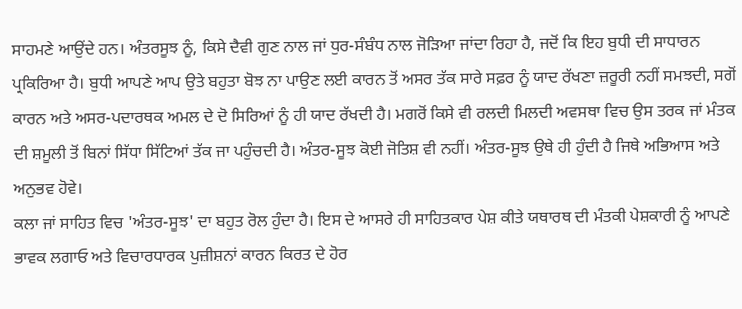ਸਾਹਮਣੇ ਆਉਂਦੇ ਹਨ। ਅੰਤਰਸੂਝ ਨੂੰ, ਕਿਸੇ ਦੈਵੀ ਗੁਣ ਨਾਲ ਜਾਂ ਧੁਰ-ਸੰਬੰਧ ਨਾਲ ਜੋੜਿਆ ਜਾਂਦਾ ਰਿਹਾ ਹੈ, ਜਦੋਂ ਕਿ ਇਹ ਬੁਧੀ ਦੀ ਸਾਧਾਰਨ ਪ੍ਰਕਿਰਿਆ ਹੈ। ਬੁਧੀ ਆਪਣੇ ਆਪ ਉਤੇ ਬਹੁਤਾ ਬੋਝ ਨਾ ਪਾਉਣ ਲਈ ਕਾਰਨ ਤੋਂ ਅਸਰ ਤੱਕ ਸਾਰੇ ਸਫ਼ਰ ਨੂੰ ਯਾਦ ਰੱਖਣਾ ਜ਼ਰੂਰੀ ਨਹੀਂ ਸਮਝਦੀ, ਸਗੋਂ ਕਾਰਨ ਅਤੇ ਅਸਰ-ਪਦਾਰਥਕ ਅਮਲ ਦੇ ਦੋ ਸਿਰਿਆਂ ਨੂੰ ਹੀ ਯਾਦ ਰੱਖਦੀ ਹੈ। ਮਗਰੋਂ ਕਿਸੇ ਵੀ ਰਲਦੀ ਮਿਲਦੀ ਅਵਸਥਾ ਵਿਚ ਉਸ ਤਰਕ ਜਾਂ ਮੰਤਕ ਦੀ ਸ਼ਮੂਲੀ ਤੋਂ ਬਿਨਾਂ ਸਿੱਧਾ ਸਿੱਟਿਆਂ ਤੱਕ ਜਾ ਪਹੁੰਚਦੀ ਹੈ। ਅੰਤਰ-ਸੂਝ ਕੋਈ ਜੋਤਿਸ਼ ਵੀ ਨਹੀਂ। ਅੰਤਰ-ਸੂਝ ਉਥੇ ਹੀ ਹੁੰਦੀ ਹੈ ਜਿਥੇ ਅਭਿਆਸ ਅਤੇ ਅਨੁਭਵ ਹੋਵੇ।
ਕਲਾ ਜਾਂ ਸਾਹਿਤ ਵਿਚ 'ਅੰਤਰ-ਸੂਝ' ਦਾ ਬਹੁਤ ਰੋਲ ਹੁੰਦਾ ਹੈ। ਇਸ ਦੇ ਆਸਰੇ ਹੀ ਸਾਹਿਤਕਾਰ ਪੇਸ਼ ਕੀਤੇ ਯਥਾਰਥ ਦੀ ਮੰਤਕੀ ਪੇਸ਼ਕਾਰੀ ਨੂੰ ਆਪਣੇ ਭਾਵਕ ਲਗਾਓ ਅਤੇ ਵਿਚਾਰਧਾਰਕ ਪੁਜ਼ੀਸ਼ਨਾਂ ਕਾਰਨ ਕਿਰਤ ਦੇ ਹੋਰ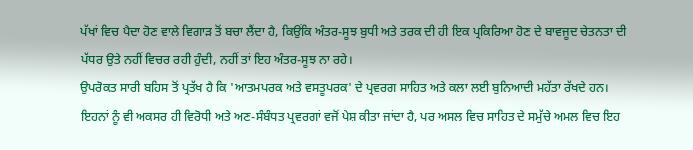ਪੱਖਾਂ ਵਿਚ ਪੈਦਾ ਹੋਣ ਵਾਲੇ ਵਿਗਾੜ ਤੋਂ ਬਚਾ ਲੈਂਦਾ ਹੈ, ਕਿਉਂਕਿ ਅੰਤਰ-ਸੂਝ ਬੁਧੀ ਅਤੇ ਤਰਕ ਦੀ ਹੀ ਇਕ ਪ੍ਰਕਿਰਿਆ ਹੋਣ ਦੇ ਬਾਵਜੂਦ ਚੇਤਨਤਾ ਦੀ ਪੱਧਰ ਉਤੇ ਨਹੀਂ ਵਿਚਰ ਰਹੀ ਹੁੰਦੀ, ਨਹੀਂ ਤਾਂ ਇਹ ਅੰਤਰ-ਸੂਝ ਨਾ ਰਹੇ।
ਉਪਰੋਕਤ ਸਾਰੀ ਬਹਿਸ ਤੋਂ ਪ੍ਰਤੱਖ ਹੈ ਕਿ 'ਆਤਮਪਰਕ ਅਤੇ ਵਸਤੂਪਰਕ' ਦੇ ਪ੍ਰਵਰਗ ਸਾਹਿਤ ਅਤੇ ਕਲਾ ਲਈ ਬੁਨਿਆਦੀ ਮਹੱਤਾ ਰੱਖਦੇ ਹਨ। ਇਹਨਾਂ ਨੂੰ ਵੀ ਅਕਸਰ ਹੀ ਵਿਰੋਧੀ ਅਤੇ ਅਣ-ਸੰਬੰਧਤ ਪ੍ਰਵਰਗਾਂ ਵਜੋਂ ਪੇਸ਼ ਕੀਤਾ ਜਾਂਦਾ ਹੈ, ਪਰ ਅਸਲ ਵਿਚ ਸਾਹਿਤ ਦੇ ਸਮੁੱਚੇ ਅਮਲ ਵਿਚ ਇਹ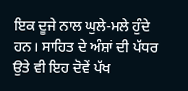ਇਕ ਦੂਜੇ ਨਾਲ ਘੁਲੇ-ਮਲੇ ਹੁੰਦੇ ਹਨ। ਸਾਹਿਤ ਦੇ ਅੰਸ਼ਾਂ ਦੀ ਪੱਧਰ ਉਤੇ ਵੀ ਇਹ ਦੋਵੇਂ ਪੱਖ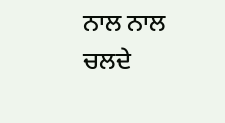ਨਾਲ ਨਾਲ ਚਲਦੇ